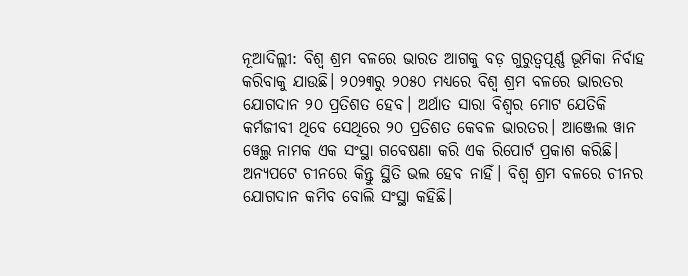ନୂଆଦିଲ୍ଲୀ: ବିଶ୍ୱ ଶ୍ରମ ବଳରେ ଭାରତ ଆଗକୁ ବଡ଼ ଗୁରୁତ୍ୱପୂର୍ଣ୍ଣ ଭୂମିକା ନିର୍ବାହ କରିବାକୁ ଯାଉଛି। ୨୦୨୩ରୁ ୨୦୫୦ ମଧ୍ୟରେ ବିଶ୍ୱ ଶ୍ରମ ବଳରେ ଭାରତର ଯୋଗଦାନ ୨୦ ପ୍ରତିଶତ ହେବ। ଅର୍ଥାତ ସାରା ବିଶ୍ୱର ମୋଟ ଯେତିକି କର୍ମଜୀବୀ ଥିବେ ସେଥିରେ ୨୦ ପ୍ରତିଶତ କେବଳ ଭାରତର। ଆଞ୍ଜେଲ ୱାନ ୱେଲ୍ଥ ନାମକ ଏକ ସଂସ୍ଥା ଗବେଷଣା କରି ଏକ ରିପୋର୍ଟ ପ୍ରକାଶ କରିଛି। ଅନ୍ୟପଟେ ଚୀନରେ କିନ୍ତୁ ସ୍ଥିତି ଭଲ ହେବ ନାହିଁ। ବିଶ୍ୱ ଶ୍ରମ ବଳରେ ଚୀନର ଯୋଗଦାନ କମିବ ବୋଲି ସଂସ୍ଥା କହିଛି।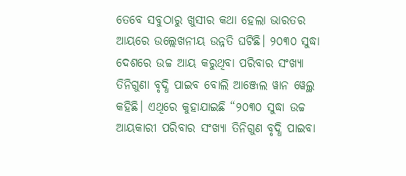ତେବେ ସବୁଠାରୁ ଖୁସୀର କଥା ହେଲା ଭାରତର ଆୟରେ ଉଲ୍ଲେଖନୀୟ ଉନ୍ନତି ଘଟିଛି। ୨୦୩୦ ସୁଦ୍ଧା ଦେଶରେ ଉଚ୍ଚ ଆୟ କରୁଥିବା ପରିବାର ସଂଖ୍ୟା ତିନିଗୁଣା ବୃଦ୍ଧି ପାଇବ ବୋଲି ଆଞ୍ଜେଲ ୱାନ ୱେଲ୍ଥ କହିଛି। ଏଥିରେ କୁହାଯାଇଛି “୨୦୩୦ ସୁଦ୍ଧା ଉଚ୍ଚ ଆୟକାରୀ ପରିବାର ସଂଖ୍ୟା ତିନିଗୁଣ ବୃଦ୍ଧି ପାଇବା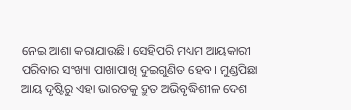ନେଇ ଆଶା କରାଯାଉଛି। ସେହିପରି ମଧ୍ୟମ ଆୟକାରୀ ପରିବାର ସଂଖ୍ୟା ପାଖାପାଖି ଦୁଇଗୁଣିତ ହେବ। ମୁଣ୍ଡପିଛା ଆୟ ଦୃଷ୍ଟିରୁ ଏହା ଭାରତକୁ ଦ୍ରୁତ ଅଭିବୃଦ୍ଧିଶୀଳ ଦେଶ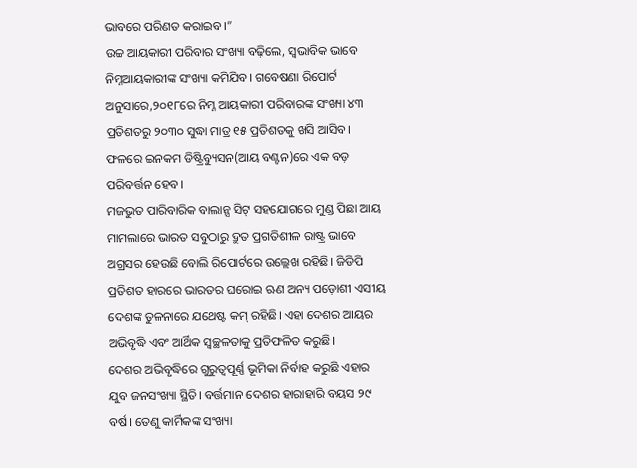ଭାବରେ ପରିଣତ କରାଇବ।”
ଉଚ୍ଚ ଆୟକାରୀ ପରିବାର ସଂଖ୍ୟା ବଢ଼ିଲେ, ସ୍ୱଭାବିକ ଭାବେ ନିମ୍ନଆୟକାରୀଙ୍କ ସଂଖ୍ୟା କମିଯିବ। ଗବେଷଣା ରିପୋର୍ଟ ଅନୁସାରେ,୨୦୧୮ରେ ନିମ୍ନ ଆୟକାରୀ ପରିବାରଙ୍କ ସଂଖ୍ୟା ୪୩ ପ୍ରତିଶତରୁ ୨୦୩୦ ସୁଦ୍ଧା ମାତ୍ର ୧୫ ପ୍ରତିଶତକୁ ଖସି ଆସିବ। ଫଳରେ ଇନକମ ଡିଷ୍ଟ୍ରିବ୍ୟୁସନ(ଆୟ ବଣ୍ଟନ)ରେ ଏକ ବଡ଼ ପରିବର୍ତ୍ତନ ହେବ।
ମଜଭୁତ ପାରିବାରିକ ବାଲାନ୍ସ ସିଟ୍ ସହଯୋଗରେ ମୁଣ୍ଡ ପିଛା ଆୟ ମାମଲାରେ ଭାରତ ସବୁଠାରୁ ଦ୍ରୁତ ପ୍ରଗତିଶୀଳ ରାଷ୍ଟ୍ର ଭାବେ ଅଗ୍ରସର ହେଉଛି ବୋଲି ରିପୋର୍ଟରେ ଉଲ୍ଲେଖ ରହିଛି। ଜିଡିପି ପ୍ରତିଶତ ହାରରେ ଭାରତର ଘରୋଇ ଋଣ ଅନ୍ୟ ପଡ଼ୋଶୀ ଏସୀୟ ଦେଶଙ୍କ ତୁଳନାରେ ଯଥେଷ୍ଟ କମ୍ ରହିଛି। ଏହା ଦେଶର ଆୟର ଅଭିବୃଦ୍ଧି ଏବଂ ଆର୍ଥିକ ସ୍ୱଚ୍ଛଳତାକୁ ପ୍ରତିଫଳିତ କରୁଛି।
ଦେଶର ଅଭିବୃଦ୍ଧିରେ ଗୁରୁତ୍ୱପୂର୍ଣ୍ଣ ଭୂମିକା ନିର୍ବାହ କରୁଛି ଏହାର ଯୁବ ଜନସଂଖ୍ୟା ସ୍ଥିତି। ବର୍ତ୍ତମାନ ଦେଶର ହାରାହାରି ବୟସ ୨୯ ବର୍ଷ। ତେଣୁ କାର୍ମିକଙ୍କ ସଂଖ୍ୟା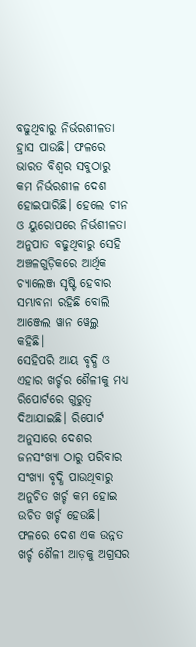ବଢୁଥିବାରୁ ନିର୍ଭରଶୀଳତା ହ୍ରାସ ପାଉଛି। ଫଳରେ ଭାରତ ବିଶ୍ୱର ସବୁଠାରୁ କମ ନିର୍ଭରଶୀଳ ଦେଶ ହୋଇପାରିଛି। ହେଲେ ଚୀନ ଓ ୟୁରୋପରେ ନିର୍ଭଶୀଳତା ଅନୁପାତ ବଢୁଥିବାରୁ ସେହି ଅଞ୍ଚଳଗୁଡ଼ିକରେ ଆର୍ଥିକ ଚ୍ୟାଲେଞ୍ଜ ସୃଷ୍ଟି ହେବାର ସମ୍ଭାବନା ରହିଛି ବୋଲି ଆଞ୍ଜେଲ ୱାନ ୱେଲ୍ଥ କହିଛି।
ସେହିପରି ଆୟ ବୃଦ୍ଧି ଓ ଏହାର ଖର୍ଚ୍ଚର ଶୈଳୀକୁ ମଧ୍ୟ ରିପୋର୍ଟରେ ଗୁରୁତ୍ୱ ଦିଆଯାଇଛି। ରିପୋର୍ଟ ଅନୁସାରେ ଦେଶର ଜନସଂଖ୍ୟା ଠାରୁ ପରିବାର ସଂଖ୍ୟା ବୃଦ୍ଧି ପାଉଥିବାରୁ ଅନୁଚିତ ଖର୍ଚ୍ଚ କମ ହୋଇ ଉଚିତ ଖର୍ଚ୍ଚ ହେଉଛି। ଫଳରେ ଦେଶ ଏକ ଉନ୍ନତ ଖର୍ଚ୍ଚ ଶୈଳୀ ଆଡ଼କୁ ଅଗ୍ରସର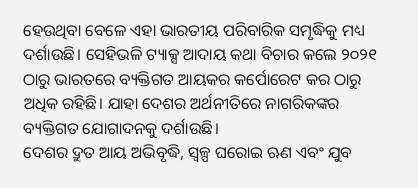ହେଉଥିବା ବେଳେ ଏହା ଭାରତୀୟ ପରିବାରିକ ସମୃଦ୍ଧିକୁ ମଧ୍ୟ ଦର୍ଶାଉଛି। ସେହିଭଳି ଟ୍ୟାକ୍ସ ଆଦାୟ କଥା ବିଚାର କଲେ ୨୦୨୧ ଠାରୁ ଭାରତରେ ବ୍ୟକ୍ତିଗତ ଆୟକର କର୍ପୋରେଟ କର ଠାରୁ ଅଧିକ ରହିଛି। ଯାହା ଦେଶର ଅର୍ଥନୀତିରେ ନାଗରିକଙ୍କର ବ୍ୟକ୍ତିଗତ ଯୋଗାଦନକୁ ଦର୍ଶାଉଛି।
ଦେଶର ଦ୍ରୁତ ଆୟ ଅଭିବୃଦ୍ଧି, ସ୍ୱଳ୍ପ ଘରୋଇ ଋଣ ଏବଂ ଯୁବ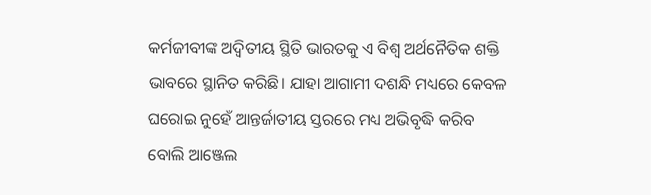କର୍ମଜୀବୀଙ୍କ ଅଦ୍ୱିତୀୟ ସ୍ଥିତି ଭାରତକୁ ଏ ବିଶ୍ୱ ଅର୍ଥନୈତିକ ଶକ୍ତି ଭାବରେ ସ୍ଥାନିତ କରିଛି। ଯାହା ଆଗାମୀ ଦଶନ୍ଧି ମଧ୍ୟରେ କେବଳ ଘରୋଇ ନୁହେଁ ଆନ୍ତର୍ଜାତୀୟ ସ୍ତରରେ ମଧ୍ୟ ଅଭିବୃଦ୍ଧି କରିବ ବୋଲି ଆଞ୍ଜେଲ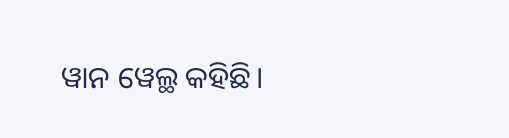ୱାନ ୱେଲ୍ଥ କହିଛି।